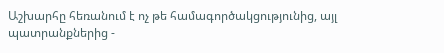Աշխարհը հեռանում է ոչ թե համագործակցությունից, այլ պատրանքներից -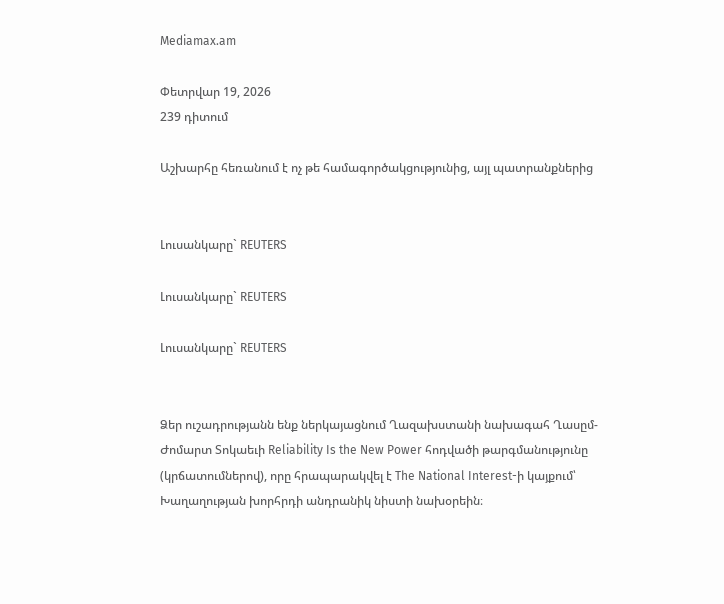Mediamax.am

Փետրվար 19, 2026
239 դիտում

Աշխարհը հեռանում է ոչ թե համագործակցությունից, այլ պատրանքներից


Լուսանկարը` REUTERS

Լուսանկարը` REUTERS

Լուսանկարը` REUTERS


Ձեր ուշադրությանն ենք ներկայացնում Ղազախստանի նախագահ Ղասըմ-Ժոմարտ Տոկաեւի Reliability Is the New Power հոդվածի թարգմանությունը (կրճատումներով), որը հրապարակվել է The National Interest-ի կայքում՝ Խաղաղության խորհրդի անդրանիկ նիստի նախօրեին։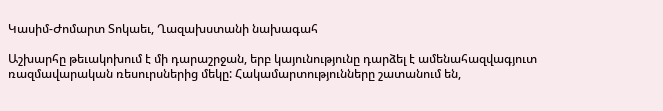Կասիմ-Ժոմարտ Տոկաեւ, Ղազախստանի նախագահ

Աշխարհը թեւակոխում է մի դարաշրջան, երբ կայունությունը դարձել է ամենահազվագյուտ ռազմավարական ռեսուրսներից մեկը: Հակամարտությունները շատանում են,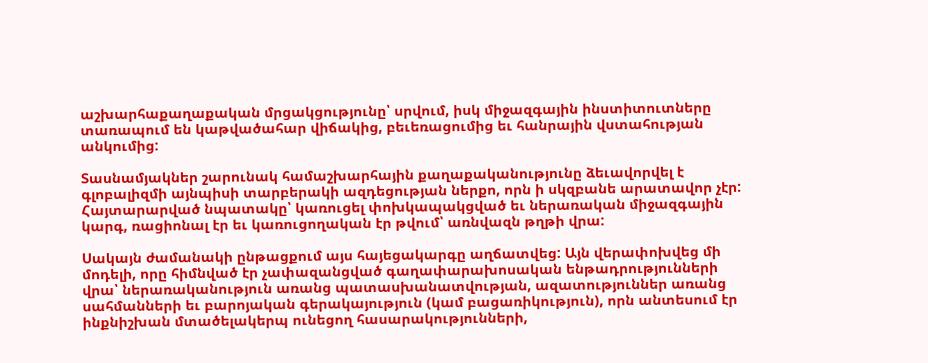աշխարհաքաղաքական մրցակցությունը՝ սրվում, իսկ միջազգային ինստիտուտները տառապում են կաթվածահար վիճակից, բեւեռացումից եւ հանրային վստահության անկումից:

Տասնամյակներ շարունակ համաշխարհային քաղաքականությունը ձեւավորվել է գլոբալիզմի այնպիսի տարբերակի ազդեցության ներքո, որն ի սկզբանե արատավոր չէր: Հայտարարված նպատակը՝ կառուցել փոխկապակցված եւ ներառական միջազգային կարգ, ռացիոնալ էր եւ կառուցողական էր թվում՝ առնվազն թղթի վրա:

Սակայն ժամանակի ընթացքում այս հայեցակարգը աղճատվեց: Այն վերափոխվեց մի մոդելի, որը հիմնված էր չափազանցված գաղափարախոսական ենթադրությունների վրա՝ ներառականություն առանց պատասխանատվության, ազատություններ առանց սահմանների եւ բարոյական գերակայություն (կամ բացառիկություն), որն անտեսում էր ինքնիշխան մտածելակերպ ունեցող հասարակությունների,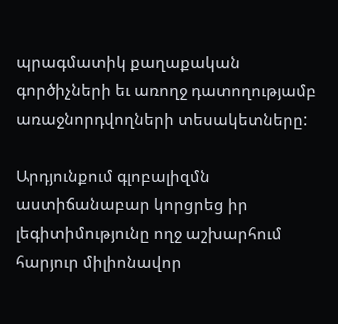պրագմատիկ քաղաքական գործիչների եւ առողջ դատողությամբ առաջնորդվողների տեսակետները:

Արդյունքում գլոբալիզմն աստիճանաբար կորցրեց իր լեգիտիմությունը ողջ աշխարհում հարյուր միլիոնավոր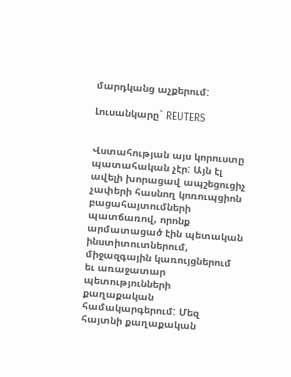մարդկանց աչքերում:

Լուսանկարը` REUTERS


Վստահության այս կորուստը պատահական չէր: Այն էլ ավելի խորացավ ապշեցուցիչ չափերի հասնող կոռուպցիոն բացահայտումների պատճառով, որոնք արմատացած էին պետական ինստիտուտներում, միջազգային կառույցներում եւ առաջատար պետությունների քաղաքական համակարգերում: Մեզ հայտնի քաղաքական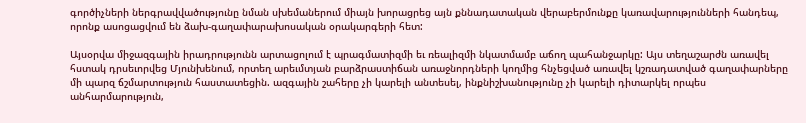գործիչների ներգրավվածությունը նման սխեմաներում միայն խորացրեց այն քննադատական վերաբերմունքը կառավարությունների հանդեպ, որոնք ասոցացվում են ձախ-գաղափարախոսական օրակարգերի հետ:

Այսօրվա միջազգային իրադրությունն արտացոլում է պրագմատիզմի եւ ռեալիզմի նկատմամբ աճող պահանջարկը: Այս տեղաշարժն առավել հստակ դրսեւորվեց Մյունխենում, որտեղ արեւմտյան բարձրաստիճան առաջնորդների կողմից հնչեցված առավել կշռադատված գաղափարները մի պարզ ճշմարտություն հաստատեցին. ազգային շահերը չի կարելի անտեսել, ինքնիշխանությունը չի կարելի դիտարկել որպես անհարմարություն,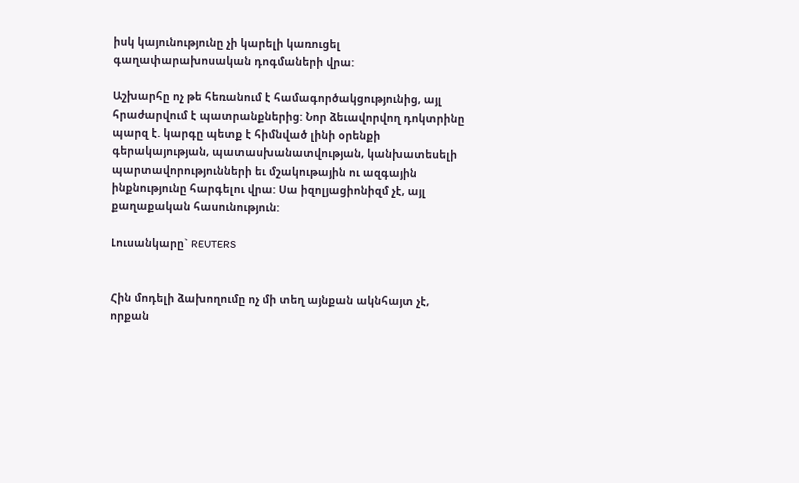իսկ կայունությունը չի կարելի կառուցել գաղափարախոսական դոգմաների վրա:

Աշխարհը ոչ թե հեռանում է համագործակցությունից, այլ հրաժարվում է պատրանքներից: Նոր ձեւավորվող դոկտրինը պարզ է. կարգը պետք է հիմնված լինի օրենքի գերակայության, պատասխանատվության, կանխատեսելի պարտավորությունների եւ մշակութային ու ազգային ինքնությունը հարգելու վրա: Սա իզոլյացիոնիզմ չէ, այլ քաղաքական հասունություն:

Լուսանկարը` REUTERS


Հին մոդելի ձախողումը ոչ մի տեղ այնքան ակնհայտ չէ, որքան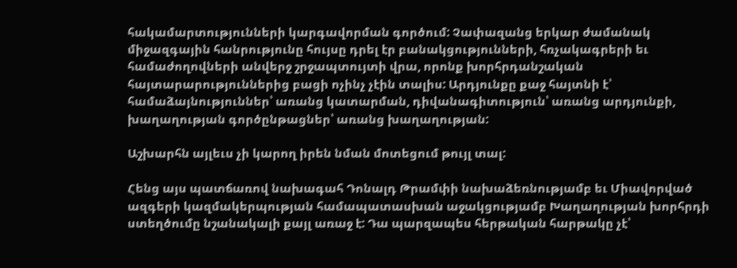հակամարտությունների կարգավորման գործում: Չափազանց երկար ժամանակ միջազգային հանրությունը հույսը դրել էր բանակցությունների, հռչակագրերի եւ համաժողովների անվերջ շրջապտույտի վրա, որոնք խորհրդանշական հայտարարություններից բացի ոչինչ չէին տալիս: Արդյունքը քաջ հայտնի է՝ համաձայնություններ՝ առանց կատարման, դիվանագիտություն՝ առանց արդյունքի, խաղաղության գործընթացներ՝ առանց խաղաղության:

Աշխարհն այլեւս չի կարող իրեն նման մոտեցում թույլ տալ:

Հենց այս պատճառով նախագահ Դոնալդ Թրամփի նախաձեռնությամբ եւ Միավորված ազգերի կազմակերպության համապատասխան աջակցությամբ Խաղաղության խորհրդի ստեղծումը նշանակալի քայլ առաջ է: Դա պարզապես հերթական հարթակը չէ՝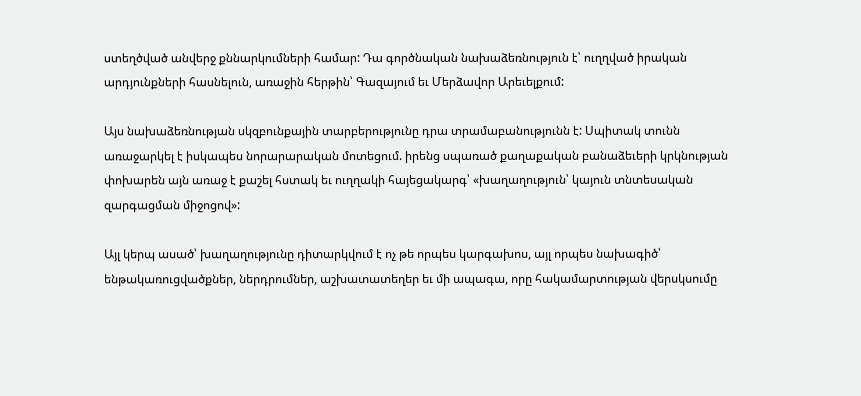ստեղծված անվերջ քննարկումների համար: Դա գործնական նախաձեռնություն է՝ ուղղված իրական արդյունքների հասնելուն, առաջին հերթին՝ Գազայում եւ Մերձավոր Արեւելքում:

Այս նախաձեռնության սկզբունքային տարբերությունը դրա տրամաբանությունն է: Սպիտակ տունն առաջարկել է իսկապես նորարարական մոտեցում. իրենց սպառած քաղաքական բանաձեւերի կրկնության փոխարեն այն առաջ է քաշել հստակ եւ ուղղակի հայեցակարգ՝ «խաղաղություն՝ կայուն տնտեսական զարգացման միջոցով»:

Այլ կերպ ասած՝ խաղաղությունը դիտարկվում է ոչ թե որպես կարգախոս, այլ որպես նախագիծ՝ ենթակառուցվածքներ, ներդրումներ, աշխատատեղեր եւ մի ապագա, որը հակամարտության վերսկսումը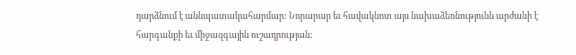դարձնում է աննպատակահարմար: Նորարար եւ հավակնոտ այս նախաձեռնությունն արժանի է հարգանքի եւ միջազգային ուշադրության: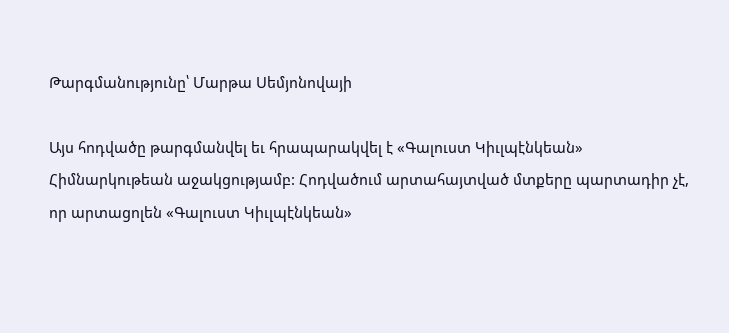Թարգմանությունը՝ Մարթա Սեմյոնովայի

Այս հոդվածը թարգմանվել եւ հրապարակվել է «Գալուստ Կիւլպէնկեան» Հիմնարկութեան աջակցությամբ: Հոդվածում արտահայտված մտքերը պարտադիր չէ, որ արտացոլեն «Գալուստ Կիւլպէնկեան»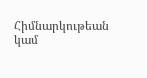Հիմնարկութեան կամ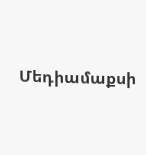Մեդիամաքսի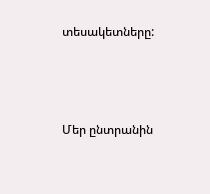տեսակետները:



Մեր ընտրանին